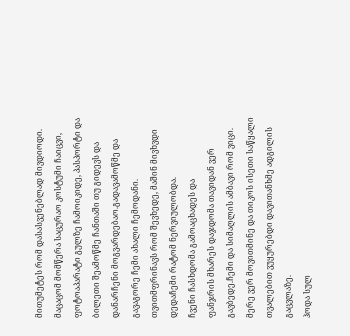მითუმეტეს რომ დასასვენებლად მივდიოდი.
მაცაცომ მომწერა საცურაო კოსტუმი ჩაიცვი, ფოტოაპარატი გულზე ჩამოიკიდე, პასპორტი და ბილეთი შეამოწმე ჩანთაში თუ გიდევს და დანარჩენი მოგვარდებაო.გადავამოწმე და გავაგორე ჩემი ახალი ჩემოდანი.
თვითმფრინავს რომ შევხედე, მაშინ მივხვდი დედაჩემი რატომ ნერვიულობდა.
ჩვენი ჩასხდომა გამოაცხადეს და
ფანჯრის მხარეს დაჯდომა თავიდან ვერ გავბედე.ჩემი და სიმაღლის ამბავი რომ ვიცი.
მერე ვერ მოვითმინე და თიკოს ისეთი საწყალი თვალებით ვუყურებდი დავითანხმე ადგილის გაცვლაზე.
ჰოდა სულ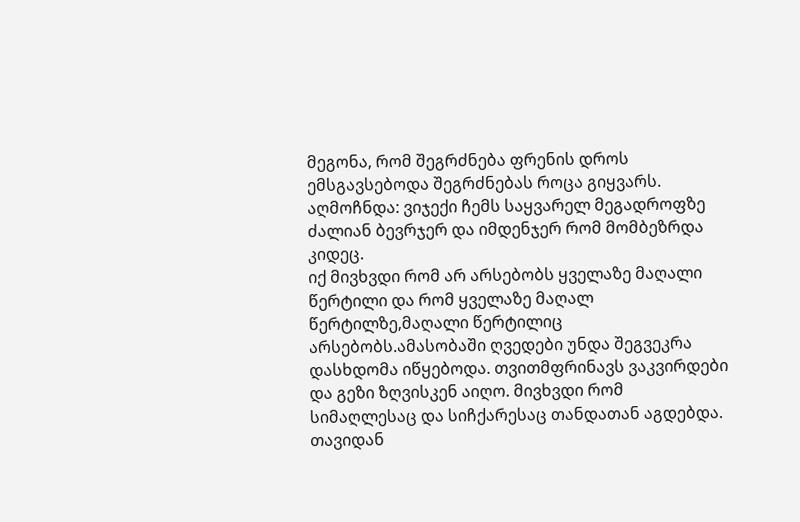მეგონა, რომ შეგრძნება ფრენის დროს ემსგავსებოდა შეგრძნებას როცა გიყვარს.
აღმოჩნდა: ვიჯექი ჩემს საყვარელ მეგადროფზე ძალიან ბევრჯერ და იმდენჯერ რომ მომბეზრდა კიდეც.
იქ მივხვდი რომ არ არსებობს ყველაზე მაღალი წერტილი და რომ ყველაზე მაღალ წერტილზე,მაღალი წერტილიც არსებობს.ამასობაში ღვედები უნდა შეგვეკრა დასხდომა იწყებოდა. თვითმფრინავს ვაკვირდები და გეზი ზღვისკენ აიღო. მივხვდი რომ
სიმაღლესაც და სიჩქარესაც თანდათან აგდებდა.
თავიდან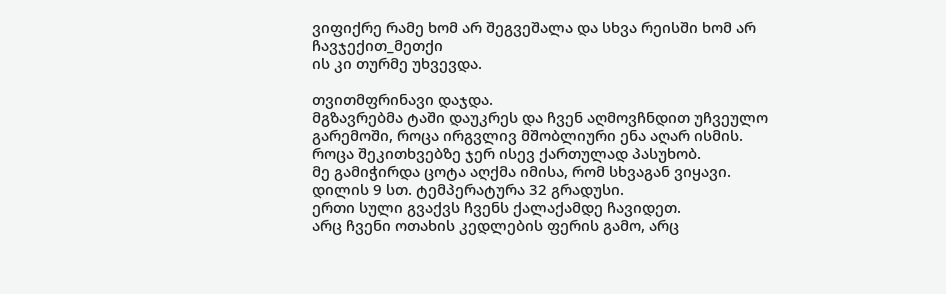ვიფიქრე რამე ხომ არ შეგვეშალა და სხვა რეისში ხომ არ ჩავჯექით_მეთქი
ის კი თურმე უხვევდა.

თვითმფრინავი დაჯდა.
მგზავრებმა ტაში დაუკრეს და ჩვენ აღმოვჩნდით უჩვეულო გარემოში, როცა ირგვლივ მშობლიური ენა აღარ ისმის.
როცა შეკითხვებზე ჯერ ისევ ქართულად პასუხობ.
მე გამიჭირდა ცოტა აღქმა იმისა, რომ სხვაგან ვიყავი.
დილის 9 სთ. ტემპერატურა 32 გრადუსი.
ერთი სული გვაქვს ჩვენს ქალაქამდე ჩავიდეთ.
არც ჩვენი ოთახის კედლების ფერის გამო, არც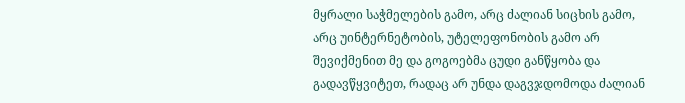მყრალი საჭმელების გამო, არც ძალიან სიცხის გამო, არც უინტერნეტობის, უტელეფონობის გამო არ შევიქმენით მე და გოგოებმა ცუდი განწყობა და გადავწყვიტეთ, რადაც არ უნდა დაგვჯდომოდა ძალიან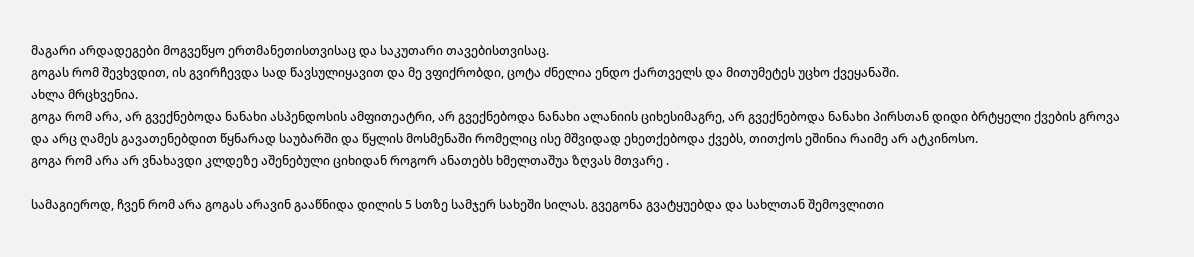მაგარი არდადეგები მოგვეწყო ერთმანეთისთვისაც და საკუთარი თავებისთვისაც.
გოგას რომ შევხვდით, ის გვირჩევდა სად წავსულიყავით და მე ვფიქრობდი, ცოტა ძნელია ენდო ქართველს და მითუმეტეს უცხო ქვეყანაში.
ახლა მრცხვენია.
გოგა რომ არა, არ გვექნებოდა ნანახი ასპენდოსის ამფითეატრი, არ გვექნებოდა ნანახი ალანიის ციხესიმაგრე, არ გვექნებოდა ნანახი პირსთან დიდი ბრტყელი ქვების გროვა და არც ღამეს გავათენებდით წყნარად საუბარში და წყლის მოსმენაში რომელიც ისე მშვიდად ეხეთქებოდა ქვებს, თითქოს ეშინია რაიმე არ ატკინოსო.
გოგა რომ არა არ ვნახავდი კლდეზე აშენებული ციხიდან როგორ ანათებს ხმელთაშუა ზღვას მთვარე .

სამაგიეროდ, ჩვენ რომ არა გოგას არავინ გააწნიდა დილის 5 სთზე სამჯერ სახეში სილას. გვეგონა გვატყუებდა და სახლთან შემოვლითი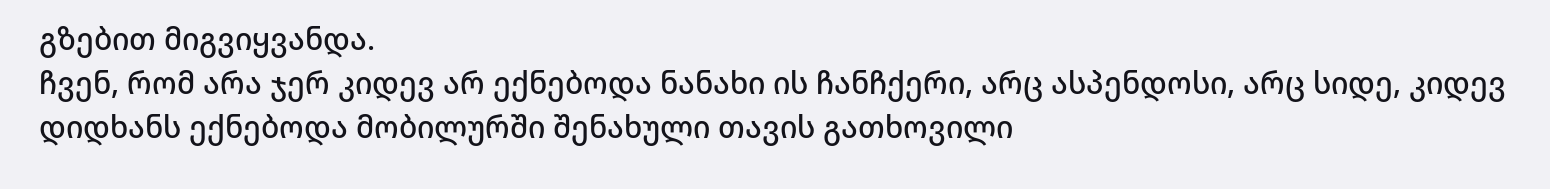გზებით მიგვიყვანდა.
ჩვენ, რომ არა ჯერ კიდევ არ ექნებოდა ნანახი ის ჩანჩქერი, არც ასპენდოსი, არც სიდე, კიდევ დიდხანს ექნებოდა მობილურში შენახული თავის გათხოვილი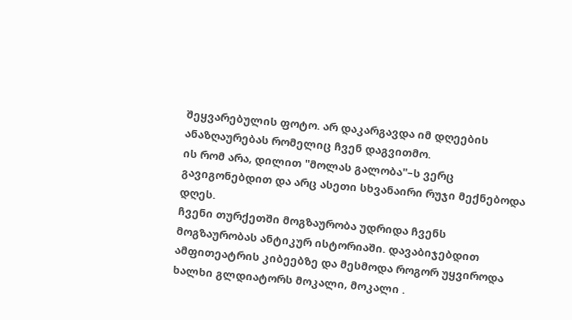შეყვარებულის ფოტო. არ დაკარგავდა იმ დღეების ანაზღაურებას რომელიც ჩვენ დაგვითმო.
ის რომ არა, დილით "მოლას გალობა"–ს ვერც გავიგონებდით და არც ასეთი სხვანაირი რუჯი მექნებოდა დღეს.
ჩვენი თურქეთში მოგზაურობა უდრიდა ჩვენს მოგზაურობას ანტიკურ ისტორიაში. დავაბიჯებდით ამფითეატრის კიბეებზე და მესმოდა როგორ უყვიროდა ხალხი გლდიატორს მოკალი, მოკალი .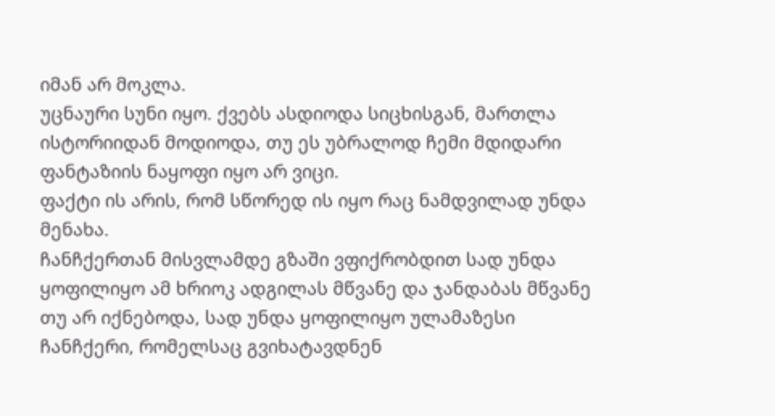იმან არ მოკლა.
უცნაური სუნი იყო. ქვებს ასდიოდა სიცხისგან, მართლა ისტორიიდან მოდიოდა, თუ ეს უბრალოდ ჩემი მდიდარი ფანტაზიის ნაყოფი იყო არ ვიცი.
ფაქტი ის არის, რომ სწორედ ის იყო რაც ნამდვილად უნდა მენახა.
ჩანჩქერთან მისვლამდე გზაში ვფიქრობდით სად უნდა ყოფილიყო ამ ხრიოკ ადგილას მწვანე და ჯანდაბას მწვანე თუ არ იქნებოდა, სად უნდა ყოფილიყო ულამაზესი ჩანჩქერი, რომელსაც გვიხატავდნენ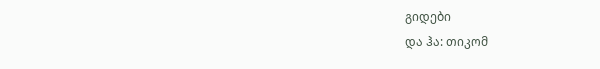გიდები
და ჰა: თიკომ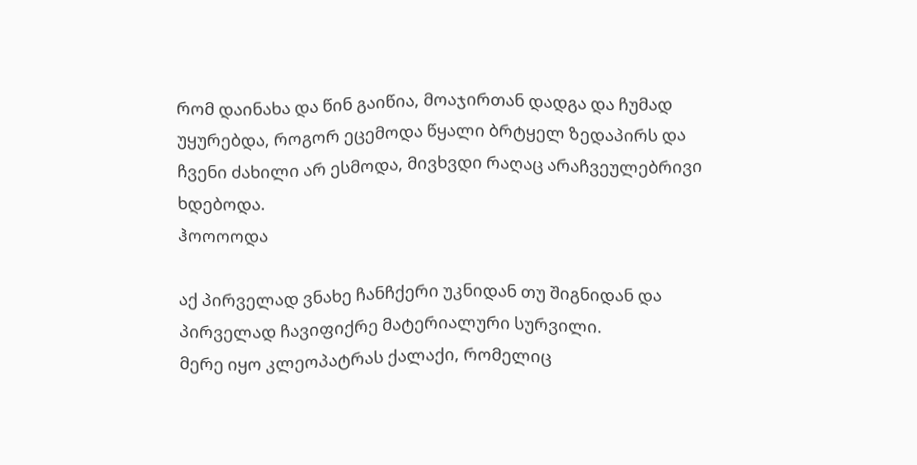რომ დაინახა და წინ გაიწია, მოაჯირთან დადგა და ჩუმად უყურებდა, როგორ ეცემოდა წყალი ბრტყელ ზედაპირს და ჩვენი ძახილი არ ესმოდა, მივხვდი რაღაც არაჩვეულებრივი ხდებოდა.
ჰოოოოდა

აქ პირველად ვნახე ჩანჩქერი უკნიდან თუ შიგნიდან და პირველად ჩავიფიქრე მატერიალური სურვილი.
მერე იყო კლეოპატრას ქალაქი, რომელიც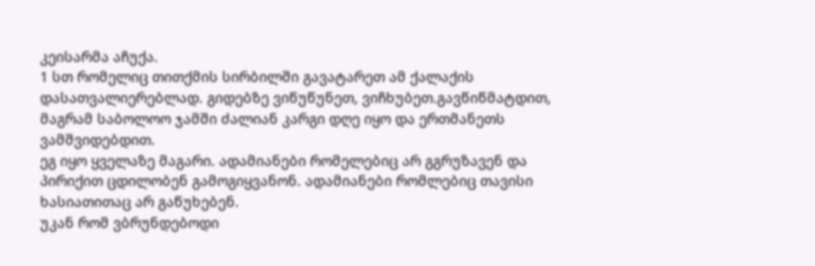კეისარმა აჩუქა.
1 სთ რომელიც თითქმის სირბილში გავატარეთ ამ ქალაქის დასათვალიერებლად. გიდებზე ვიწუწუნეთ, ვიჩხუბეთ.გავწიწმატდით, მაგრამ საბოლოო ჯამში ძალიან კარგი დღე იყო და ერთმანეთს ვამშვიდებდით.
ეგ იყო ყველაზე მაგარი. ადამიანები რომელებიც არ გგრუზავენ და პირიქით ცდილობენ გამოგიყვანონ. ადამიანები რომლებიც თავისი ხასიათითაც არ გაწუხებენ.
უკან რომ ვბრუნდებოდი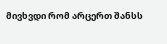მივხვდი რომ არცერთ შანსს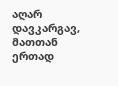აღარ დავკარგავ, მათთან ერთად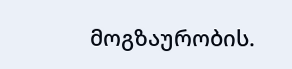მოგზაურობის.